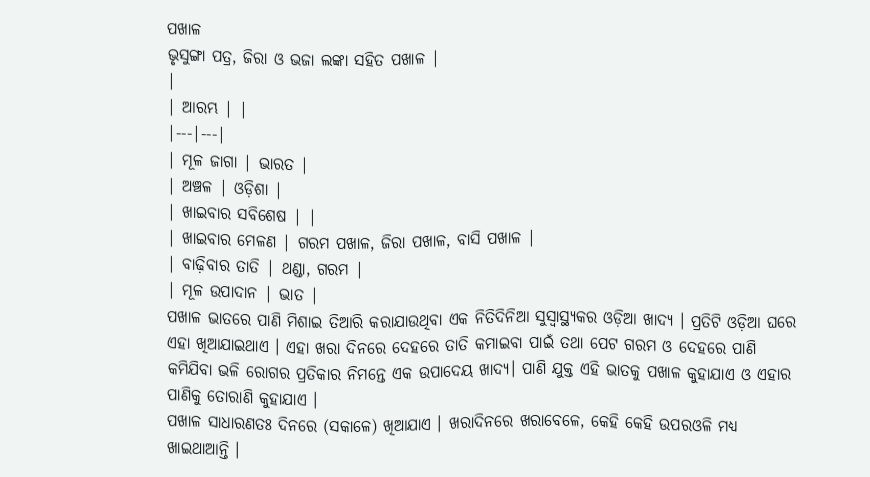ପଖାଳ
ଭୃସୁଙ୍ଗା ପତ୍ର, ଜିରା ଓ ଭଜା ଲଙ୍କା ସହିତ ପଖାଳ |
|
| ଆରମ୍ଭ | |
|---|---|
| ମୂଳ ଜାଗା | ଭାରତ |
| ଅଞ୍ଚଳ | ଓଡ଼ିଶା |
| ଖାଇବାର ସବିଶେଷ | |
| ଖାଇବାର ମେଳଣ | ଗରମ ପଖାଳ, ଜିରା ପଖାଳ, ବାସି ପଖାଳ |
| ବାଢ଼ିବାର ତାତି | ଥଣ୍ଡା, ଗରମ |
| ମୂଳ ଉପାଦାନ | ଭାତ |
ପଖାଳ ଭାତରେ ପାଣି ମିଶାଇ ତିଆରି କରାଯାଉଥିବା ଏକ ନିତିଦିନିଆ ସୁସ୍ୱାସ୍ଥ୍ୟକର ଓଡ଼ିଆ ଖାଦ୍ୟ । ପ୍ରତିଟି ଓଡ଼ିଆ ଘରେ ଏହା ଖିଆଯାଇଥାଏ । ଏହା ଖରା ଦିନରେ ଦେହରେ ତାତି କମାଇବା ପାଇଁ ତଥା ପେଟ ଗରମ ଓ ଦେହରେ ପାଣି କମିଯିବା ଭଳି ରୋଗର ପ୍ରତିକାର ନିମନ୍ତେ ଏକ ଉପାଦେୟ ଖାଦ୍ୟ। ପାଣି ଯୁକ୍ତ ଏହି ଭାତକୁ ପଖାଳ କୁହାଯାଏ ଓ ଏହାର ପାଣିକୁ ତୋରାଣି କୁହାଯାଏ ।
ପଖାଳ ସାଧାରଣତଃ ଦିନରେ (ସକାଳେ) ଖିଆଯାଏ । ଖରାଦିନରେ ଖରାବେଳେ, କେହି କେହି ଉପରଓଳି ମଧ୍ୟ ଖାଇଥାଆନ୍ତି ।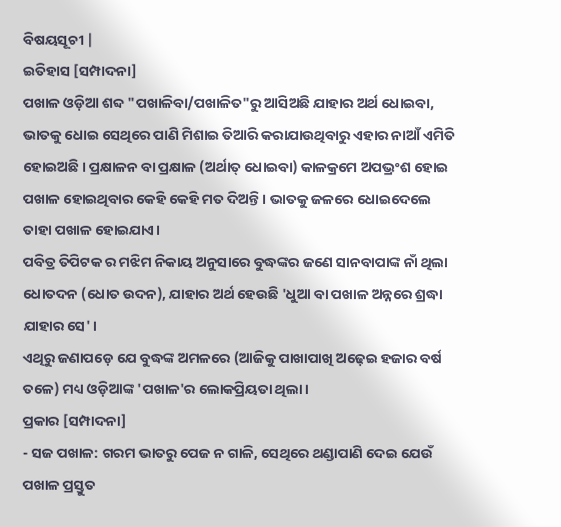ବିଷୟସୂଚୀ |
ଇତିହାସ [ସମ୍ପାଦନା]
ପଖାଳ ଓଡ଼ିଆ ଶବ୍ଦ "ପଖାଳିବା/ପଖାଳିତ"ରୁ ଆସିଅଛି ଯାହାର ଅର୍ଥ ଧୋଇବା, ଭାତକୁ ଧୋଇ ସେଥିରେ ପାଣି ମିଶାଇ ତିଆରି କରାଯାଉଥିବାରୁ ଏହାର ନାଆଁ ଏମିତି ହୋଇଅଛି । ପ୍ରକ୍ଷାଳନ ବା ପ୍ରକ୍ଷାଳ (ଅର୍ଥାତ୍ ଧୋଇବା) କାଳକ୍ରମେ ଅପଭ୍ରଂଶ ହୋଇ ପଖାଳ ହୋଇଥିବାର କେହି କେହି ମତ ଦିଅନ୍ତି। ଭାତକୁ ଜଳରେ ଧୋଇଦେଲେ ତାହା ପଖାଳ ହୋଇଯାଏ।
ପବିତ୍ର ତିପିଟକ ର ମଝିମ ନିକାୟ ଅନୁସାରେ ବୁଦ୍ଧଙ୍କର ଜଣେ ସାନବାପାଙ୍କ ନାଁ ଥିଲା ଧୋତଦନ (ଧୋତ ଉଦନ), ଯାହାର ଅର୍ଥ ହେଉଛି 'ଧୁଆ ବା ପଖାଳ ଅନ୍ନରେ ଶ୍ରଦ୍ଧା ଯାହାର ସେ' ।
ଏଥିରୁ ଜଣାପଡ଼େ ଯେ ବୁଦ୍ଧଙ୍କ ଅମଳରେ (ଆଜିକୁ ପାଖାପାଖି ଅଢ଼େଇ ହଜାର ବର୍ଷ ତଳେ) ମଧ୍ୟ ଓଡ଼ିଆଙ୍କ 'ପଖାଳ'ର ଲୋକପ୍ରିୟତା ଥିଲା ।
ପ୍ରକାର [ସମ୍ପାଦନା]
- ସଜ ପଖାଳ: ଗରମ ଭାତରୁ ପେଜ ନ ଗାଳି, ସେଥିରେ ଥଣ୍ଡାପାଣି ଦେଇ ଯେଉଁ ପଖାଳ ପ୍ରସ୍ତୁତ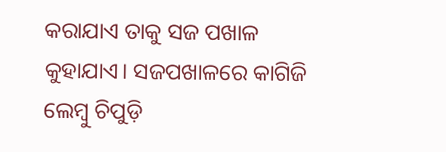କରାଯାଏ ତାକୁ ସଜ ପଖାଳ କୁହାଯାଏ। ସଜପଖାଳରେ କାଗିଜି ଲେମ୍ବୁ ଚିପୁଡ଼ି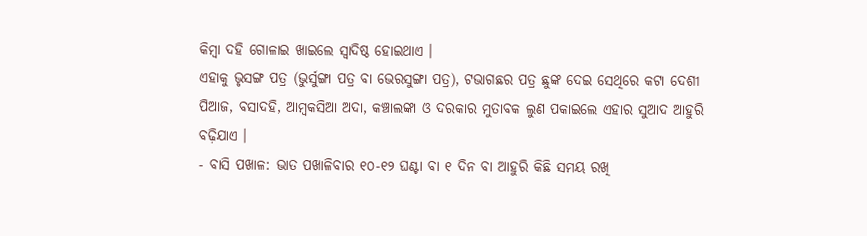କିମ୍ବା ଦହି ଗୋଳାଇ ଖାଇଲେ ସ୍ୱାଦିଷ୍ଠ ହୋଇଥାଏ ।
ଏହାକୁ ଭୃସଙ୍ଗ ପତ୍ର (ଭୁର୍ସୁଙ୍ଗା ପତ୍ର ବା ଭେରସୁଙ୍ଗା ପତ୍ର), ଟଭାଗଛର ପତ୍ର ଛୁଙ୍କ ଦେଇ ସେଥିରେ କଟା ଦେଶୀ ପିଆଜ, ବସାଦହି, ଆମ୍ବକସିଆ ଅଦା, କଞ୍ଚାଲଙ୍କା ଓ ଦରକାର ମୁତାବକ ଲୁଣ ପକାଇଲେ ଏହାର ସୁଆଦ ଆହୁରି ବଢ଼ିଯାଏ ।
- ବାସି ପଖାଳ: ଭାତ ପଖାଳିବାର ୧୦-୧୨ ଘଣ୍ଟା ବା ୧ ଦିନ ବା ଆହୁରି କିଛି ସମୟ ରଖି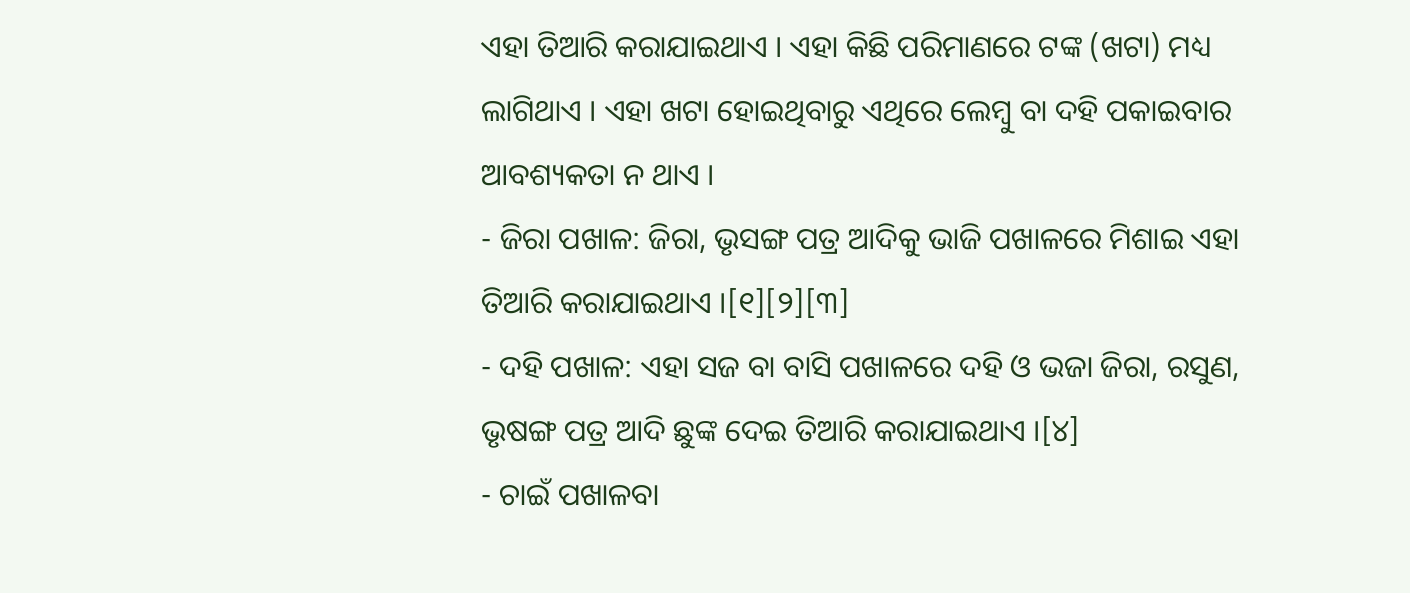ଏହା ତିଆରି କରାଯାଇଥାଏ । ଏହା କିଛି ପରିମାଣରେ ଟଙ୍କ (ଖଟା) ମଧ୍ୟ ଲାଗିଥାଏ । ଏହା ଖଟା ହୋଇଥିବାରୁ ଏଥିରେ ଲେମ୍ବୁ ବା ଦହି ପକାଇବାର ଆବଶ୍ୟକତା ନ ଥାଏ ।
- ଜିରା ପଖାଳ: ଜିରା, ଭୃସଙ୍ଗ ପତ୍ର ଆଦିକୁ ଭାଜି ପଖାଳରେ ମିଶାଇ ଏହା ତିଆରି କରାଯାଇଥାଏ ।[୧][୨][୩]
- ଦହି ପଖାଳ: ଏହା ସଜ ବା ବାସି ପଖାଳରେ ଦହି ଓ ଭଜା ଜିରା, ରସୁଣ, ଭୃଷଙ୍ଗ ପତ୍ର ଆଦି ଛୁଙ୍କ ଦେଇ ତିଆରି କରାଯାଇଥାଏ ।[୪]
- ଚାଇଁ ପଖାଳବା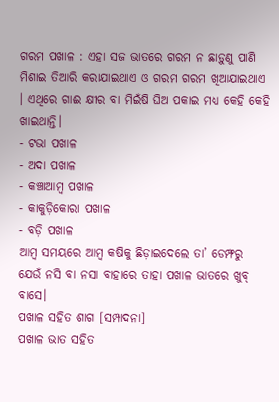ଗରମ ପଖାଳ : ଏହା ସଜ ଭାତରେ ଗରମ ନ ଛାଡ଼ୁଣୁ ପାଣି ମିଶାଇ ତିଆରି କରାଯାଇଥାଏ ଓ ଗରମ ଗରମ ଖିଆଯାଇଥାଏ । ଏଥିରେ ଗାଈ କ୍ଷୀର ବା ମିଇଁଷି ଘିଅ ପକାଇ ମଧ୍ୟ କେହି କେହି ଖାଇଥାନ୍ତି।
- ଟଭା ପଖାଳ
- ଅଦା ପଖାଳ
- କଞ୍ଚାଆମ୍ବ ପଖାଳ
- କାକୁଡ଼ିକୋରା ପଖାଳ
- ବଡ଼ି ପଖାଳ
ଆମ୍ବ ସମୟରେ ଆମ୍ବ କଷିକୁ ଛିଡ଼ାଇଦେଲେ ତା’ ଡେମ୍ଫରୁ ଯେଉଁ ନସି ବା ନସା ବାହାରେ ତାହା ପଖାଳ ଭାତରେ ଖୁବ୍ ବାସେ।
ପଖାଳ ସହିତ ଶାଗ [ସମ୍ପାଦନା]
ପଖାଳ ଭାତ ସହିତ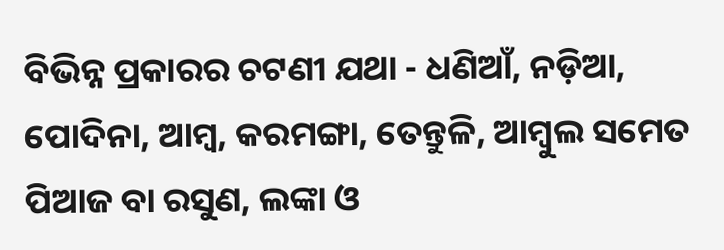ବିଭିନ୍ନ ପ୍ରକାରର ଚଟଣୀ ଯଥା - ଧଣିଆଁ, ନଡ଼ିଆ, ପୋଦିନା, ଆମ୍ବ, କରମଙ୍ଗା, ତେନ୍ତୁଳି, ଆମ୍ବୁଲ ସମେତ ପିଆଜ ବା ରସୁଣ, ଲଙ୍କା ଓ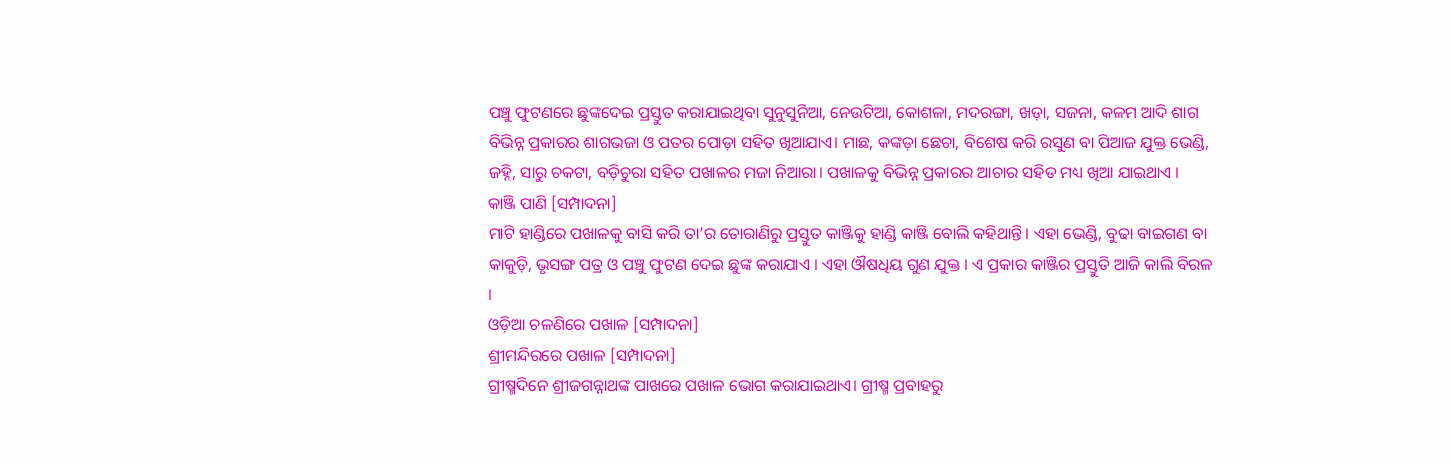ପଞ୍ଚୁ ଫୁଟଣରେ ଛୁଙ୍କଦେଇ ପ୍ରସ୍ତୁତ କରାଯାଇଥିବା ସୁନୁସୁନିଆ, ନେଉଟିଆ, କୋଶଳା, ମଦରଙ୍ଗା, ଖଡ଼ା, ସଜନା, କଳମ ଆଦି ଶାଗ ବିଭିନ୍ନ ପ୍ରକାରର ଶାଗଭଜା ଓ ପତର ପୋଡ଼ା ସହିତ ଖିଆଯାଏ। ମାଛ, କଙ୍କଡ଼ା ଛେଚା, ବିଶେଷ କରି ରସୁଣ ବା ପିଆଜ ଯୁକ୍ତ ଭେଣ୍ଡି, ଜହ୍ନି, ସାରୁ ଚକଟା, ବଡ଼ିଚୁରା ସହିତ ପଖାଳର ମଜା ନିଆରା। ପଖାଳକୁ ବିଭିନ୍ନ ପ୍ରକାରର ଆଚାର ସହିତ ମଧ୍ୟ ଖିଆ ଯାଇଥାଏ ।
କାଞ୍ଜି ପାଣି [ସମ୍ପାଦନା]
ମାଟି ହାଣ୍ଡିରେ ପଖାଳକୁ ବାସି କରି ତା’ର ତୋରାଣିରୁ ପ୍ରସ୍ତୁତ କାଞ୍ଜିକୁ ହାଣ୍ଡି କାଞ୍ଜି ବୋଲି କହିଥାନ୍ତି। ଏହା ଭେଣ୍ଡି, ବୁଢା ବାଇଗଣ ବା କାକୁଡ଼ି, ଭୃସଙ୍ଗ ପତ୍ର ଓ ପଞ୍ଚୁ ଫୁଟଣ ଦେଇ ଛୁଙ୍କ କରାଯାଏ । ଏହା ଔଷଧିୟ ଗୁଣ ଯୁକ୍ତ । ଏ ପ୍ରକାର କାଞ୍ଜିର ପ୍ରସ୍ତୁତି ଆଜି କାଲି ବିରଳ ।
ଓଡ଼ିଆ ଚଳଣିରେ ପଖାଳ [ସମ୍ପାଦନା]
ଶ୍ରୀମନ୍ଦିରରେ ପଖାଳ [ସମ୍ପାଦନା]
ଗ୍ରୀଷ୍ମଦିନେ ଶ୍ରୀଜଗନ୍ନାଥଙ୍କ ପାଖରେ ପଖାଳ ଭୋଗ କରାଯାଇଥାଏ। ଗ୍ରୀଷ୍ମ ପ୍ରବାହରୁ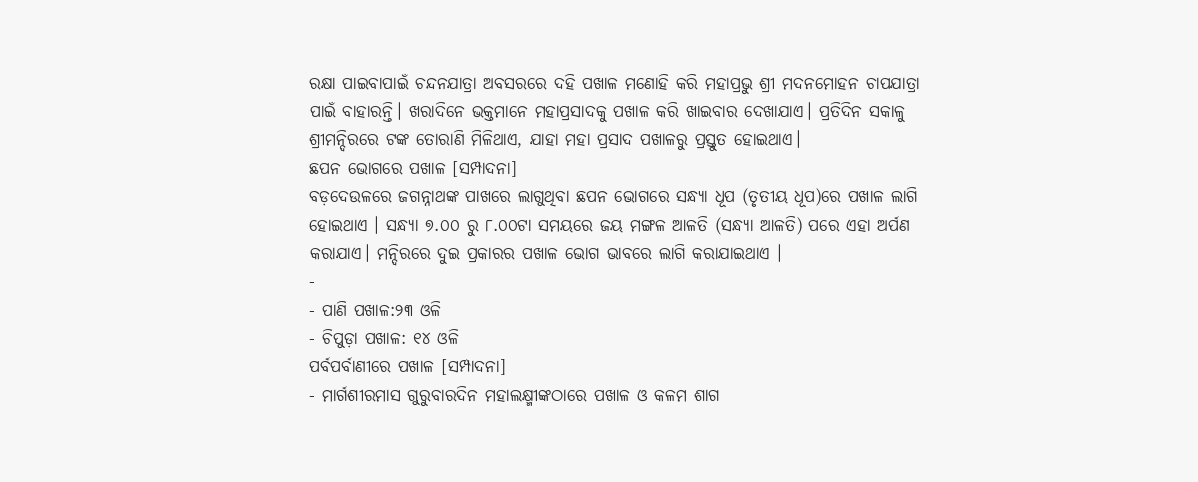ରକ୍ଷା ପାଇବାପାଇଁ ଚନ୍ଦନଯାତ୍ରା ଅବସରରେ ଦହି ପଖାଳ ମଣୋହି କରି ମହାପ୍ରଭୁ ଶ୍ରୀ ମଦନମୋହନ ଚାପଯାତ୍ରା ପାଇଁ ବାହାରନ୍ତି। ଖରାଦିନେ ଭକ୍ତମାନେ ମହାପ୍ରସାଦକୁ ପଖାଳ କରି ଖାଇବାର ଦେଖାଯାଏ। ପ୍ରତିଦିନ ସକାଳୁ ଶ୍ରୀମନ୍ଦିରରେ ଟଙ୍କ ତୋରାଣି ମିଳିଥାଏ, ଯାହା ମହା ପ୍ରସାଦ ପଖାଳରୁ ପ୍ରସ୍ତୁତ ହୋଇଥାଏ।
ଛପନ ଭୋଗରେ ପଖାଳ [ସମ୍ପାଦନା]
ବଡ଼ଦେଉଳରେ ଜଗନ୍ନାଥଙ୍କ ପାଖରେ ଲାଗୁଥିବା ଛପନ ଭୋଗରେ ସନ୍ଧ୍ୟା ଧୂପ (ତୃତୀୟ ଧୂପ)ରେ ପଖାଳ ଲାଗି ହୋଇଥାଏ । ସନ୍ଧ୍ୟା ୭.୦୦ ରୁ ୮.୦୦ଟା ସମୟରେ ଜୟ ମଙ୍ଗଳ ଆଳତି (ସନ୍ଧ୍ୟା ଆଳତି) ପରେ ଏହା ଅର୍ପଣ କରାଯାଏ। ମନ୍ଦିରରେ ଦୁଇ ପ୍ରକାରର ପଖାଳ ଭୋଗ ଭାବରେ ଲାଗି କରାଯାଇଥାଏ ।
-
- ପାଣି ପଖାଳ:୨୩ ଓଳି
- ଚିପୁଡ଼ା ପଖାଳ: ୧୪ ଓଳି
ପର୍ବପର୍ବାଣୀରେ ପଖାଳ [ସମ୍ପାଦନା]
- ମାର୍ଗଶୀରମାସ ଗୁରୁବାରଦିନ ମହାଲକ୍ଷ୍ମୀଙ୍କଠାରେ ପଖାଳ ଓ କଳମ ଶାଗ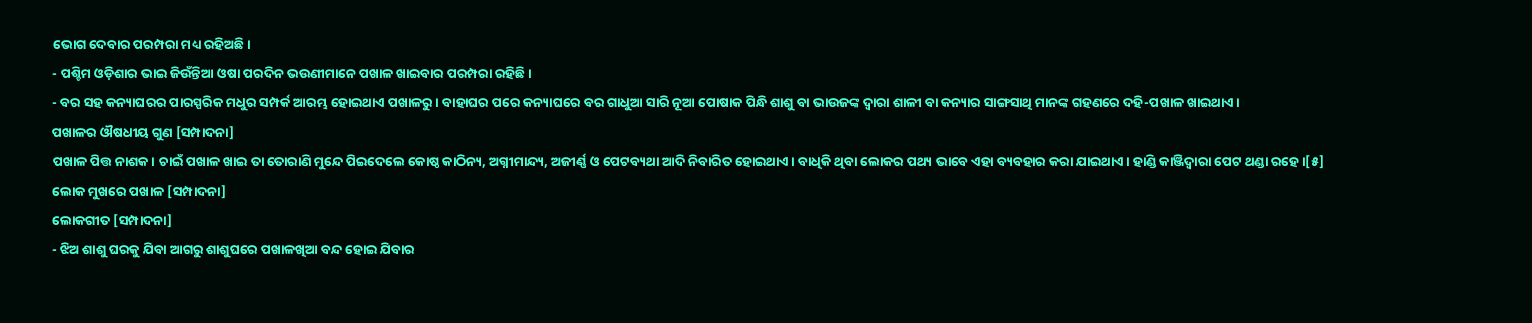ଭୋଗ ଦେବାର ପରମ୍ପରା ମଧ୍ୟ ରହିଅଛି।
- ପଶ୍ଚିମ ଓଡ଼ିଶାର ଭାଇ ଜିଉଁନ୍ତିଆ ଓଷା ପରଦିନ ଭଉଣୀମାନେ ପଖାଳ ଖାଇବାର ପରମ୍ପରା ରହିଛି।
- ବର ସହ କନ୍ୟାଘରର ପାରସ୍ପରିକ ମଧୁର ସମ୍ପର୍କ ଆରମ୍ଭ ହୋଇଥାଏ ପଖାଳରୁ। ବାହାଘର ପରେ କନ୍ୟାଘରେ ବର ଗାଧୁଆ ସାରି ନୂଆ ପୋଷାକ ପିନ୍ଧି ଶାଶୁ ବା ଭାଉଜଙ୍କ ଦ୍ୱାରା ଶାଳୀ ବା କନ୍ୟାର ସାଙ୍ଗସାଥି ମାନଙ୍କ ଗହଣରେ ଦହି-ପଖାଳ ଖାଇଥାଏ।
ପଖାଳର ଔଷଧୀୟ ଗୁଣ [ସମ୍ପାଦନା]
ପଖାଳ ପିତ୍ତ ନାଶକ। ଚାଇଁ ପଖାଳ ଖାଇ ତା ତୋରାଣି ମୁନ୍ଦେ ପିଇଦେଲେ କୋଷ୍ଠ କାଠିନ୍ୟ, ଅଗ୍ନୀମାନ୍ଦ୍ୟ, ଅଜୀର୍ଣ୍ଣ ଓ ପେଟବ୍ୟଥା ଆଦି ନିବାରିତ ହୋଇଥାଏ । ବାଧିକି ଥିବା ଲୋକର ପଥ୍ୟ ଭାବେ ଏହା ବ୍ୟବହାର କରା ଯାଇଥାଏ । ହାଣ୍ଡି କାଞ୍ଜିଦ୍ୱାରା ପେଟ ଥଣ୍ଡା ରହେ ।[୫]
ଲୋକ ମୁଖରେ ପଖାଳ [ସମ୍ପାଦନା]
ଲୋକଗୀତ [ସମ୍ପାଦନା]
- ଝିଅ ଶାଶୁ ଘରକୁ ଯିବା ଆଗରୁ ଶାଶୁଘରେ ପଖାଳଖିଆ ବନ୍ଦ ହୋଇ ଯିବାର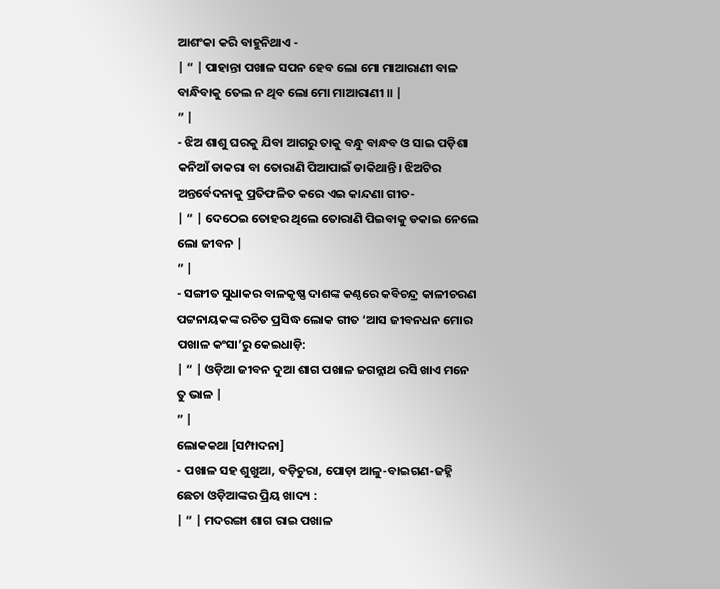ଆଶଂକା କରି ବାହୁନିଥାଏ -
| “ | ପାହାନ୍ତା ପଖାଳ ସପନ ହେବ ଲୋ ମୋ ମାଆରାଣୀ ବାଳ ବାନ୍ଧିବାକୁ ତେଲ ନ ଥିବ ଲୋ ମୋ ମାଆରାଣୀ ॥ |
” |
- ଝିଅ ଶାଶୁ ଘରକୁ ଯିବା ଆଗରୁ ତାକୁ ବନ୍ଧୁ ବାନ୍ଧବ ଓ ସାଇ ପଡ଼ିଶା କନିଆଁ ଡାକରା ବା ତୋରାଣି ପିଆପାଇଁ ଡାକିଥାନ୍ତି। ଝିଅଟିର ଅନ୍ତର୍ବେଦନାକୁ ପ୍ରତିଫଳିତ କରେ ଏଇ କାନ୍ଦଣା ଗୀତ-
| “ | ଦେଠେଇ ତୋହର ଥିଲେ ତୋରାଣି ପିଇବାକୁ ଡକାଇ ନେଲେ ଲୋ ଜୀବନ |
” |
- ସଙ୍ଗୀତ ସୁଧାକର ବାଳକୃଷ୍ଣ ଦାଶଙ୍କ କଣ୍ଠରେ କବିଚନ୍ଦ୍ର କାଳୀଚରଣ ପଟ୍ଟନାୟକଙ୍କ ରଚିତ ପ୍ରସିଦ୍ଧ ଲୋକ ଗୀତ ‘ଆସ ଜୀବନଧନ ମୋର ପଖାଳ କଂସା’ରୁ କେଇଧାଡ଼ି:
| “ | ଓଡ଼ିଆ ଜୀବନ ଦୁଆ ଶାଗ ପଖାଳ ଜଗନ୍ନାଥ ରସି ଖାଏ ମନେ ତୁ ଭାଳ |
” |
ଲୋକକଥା [ସମ୍ପାଦନା]
- ପଖାଳ ସହ ଶୁଖୁଆ, ବଡ଼ିଚୁରା, ପୋଡ଼ା ଆଳୁ-ବାଇଗଣ-ଜହ୍ନି ଛେଚା ଓଡ଼ିଆଙ୍କର ପ୍ରିୟ ଖାଦ୍ୟ :
| “ | ମଦରଙ୍ଗା ଶାଗ ରାଇ ପଖାଳ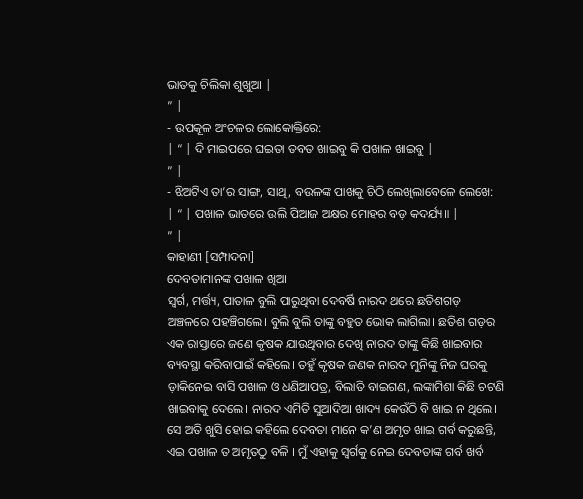ଭାତକୁ ଚିଲିକା ଶୁଖୁଆ |
” |
- ଉପକୂଳ ଅଂଚଳର ଲୋକୋକ୍ତିରେ:
| “ | ଦି ମାଇପରେ ଘଇତା ତବତ ଖାଇବୁ କି ପଖାଳ ଖାଇବୁ |
” |
- ଝିଅଟିଏ ତା’ର ସାଙ୍ଗ, ସାଥି, ବଉଳଙ୍କ ପାଖକୁ ଚିଠି ଲେଖିଲାବେଳେ ଲେଖେ:
| “ | ପଖାଳ ଭାତରେ ଉଲି ପିଆଜ ଅକ୍ଷର ମୋହର ବଡ଼ କଦର୍ଯ୍ୟ॥ |
” |
କାହାଣୀ [ସମ୍ପାଦନା]
ଦେବତାମାନଙ୍କ ପଖାଳ ଖିଆ
ସ୍ୱର୍ଗ, ମର୍ତ୍ତ୍ୟ, ପାତାଳ ବୁଲି ପାରୁଥିବା ଦେବର୍ଷି ନାରଦ ଥରେ ଛତିଶଗଡ଼ ଅଞ୍ଚଳରେ ପହଞ୍ଚିଗଲେ। ବୁଲି ବୁଲି ତାଙ୍କୁ ବହୁତ ଭୋକ ଲାଗିଲା। ଛତିଶ ଗଡ଼ର ଏକ ରାସ୍ତାରେ ଜଣେ କୃଷକ ଯାଉଥିବାର ଦେଖି ନାରଦ ତାଙ୍କୁ କିଛି ଖାଇବାର ବ୍ୟବସ୍ଥା କରିବାପାଇଁ କହିଲେ। ତହୁଁ କୃଷକ ଜଣକ ନାରଦ ମୁନିଙ୍କୁ ନିଜ ଘରକୁ ଡ଼ାକିନେଇ ବାସି ପଖାଳ ଓ ଧଣିଆପତ୍ର, ବିଲାତି ବାଇଗଣ, ଲଙ୍କାମିଶା କିଛି ଚଟଣି ଖାଇବାକୁ ଦେଲେ। ନାରଦ ଏମିତି ସୁଆଦିଆ ଖାଦ୍ୟ କେଉଁଠି ବି ଖାଇ ନ ଥିଲେ। ସେ ଅତି ଖୁସି ହୋଇ କହିଲେ ଦେବତା ମାନେ କ’ଣ ଅମୃତ ଖାଇ ଗର୍ବ କରୁଛନ୍ତି, ଏଇ ପଖାଳ ତ ଅମୃତଠୁ ବଳି । ମୁଁ ଏହାକୁ ସ୍ୱର୍ଗକୁ ନେଇ ଦେବତାଙ୍କ ଗର୍ବ ଖର୍ବ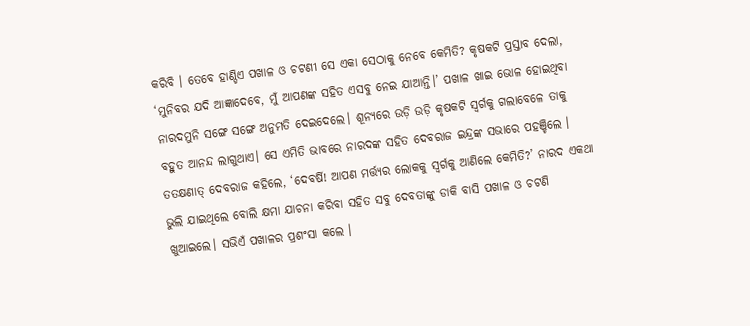କରିବି । ତେବେ ହାଣ୍ଡିଏ ପଖାଳ ଓ ଚଟଣୀ ସେ ଏକା ସେଠାକୁ ନେବେ କେମିତି? କୃଷକଟି ପ୍ରସ୍ତାବ ଦେଲା, ‘ମୁନିବର ଯଦି ଆଜ୍ଞାଦେବେ, ମୁଁ ଆପଣଙ୍କ ସହିତ ଏସବୁ ନେଇ ଯାଆନ୍ତି।’ ପଖାଳ ଖାଇ ଭୋଳ ହୋଇଥିବା ନାରଦମୁନି ସଙ୍ଗେ ସଙ୍ଗେ ଅନୁମତି ଦେଇଦେଲେ। ଶୂନ୍ୟରେ ଉଡ଼ି ଉଡ଼ି କୃଷକଟି ସ୍ୱର୍ଗକୁ ଗଲାବେଳେ ତାକୁ ବହୁତ ଆନନ୍ଦ ଲାଗୁଥାଏ। ସେ ଏମିତି ଭାବରେ ନାରଦଙ୍କ ସହିତ ଦେବରାଜ ଇନ୍ଦ୍ରଙ୍କ ସଭାରେ ପହଞ୍ଚିଲେ । ତତକ୍ଷଣାତ୍ ଦେବରାଜ କହିଲେ, ‘ଦେବର୍ଷି! ଆପଣ ମର୍ତ୍ତ୍ୟର ଲୋକକୁ ସ୍ୱର୍ଗକୁ ଆଣିଲେ କେମିତି?’ ନାରଦ ଏକଥା ଭୁଲି ଯାଇଥିଲେ ବୋଲି କ୍ଷମା ଯାଚନା କରିବା ସହିତ ସବୁ ଦେବତାଙ୍କୁ ଡାକି ବାସି ପଖାଳ ଓ ଚଟଣି ଖୁଆଇଲେ। ସଭିଏଁ ପଖାଳର ପ୍ରଶଂସା କଲେ ।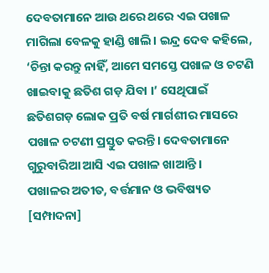ଦେବତାମାନେ ଆଉ ଥରେ ଥରେ ଏଇ ପଖାଳ ମାଗିଲା ବେଳକୁ ହାଣ୍ଡି ଖାଲି। ଇନ୍ଦ୍ର ଦେବ କହିଲେ, ‘ଚିନ୍ତା କରନ୍ତୁ ନାହିଁ, ଆମେ ସମସ୍ତେ ପଖାଳ ଓ ଚଟଣି ଖାଇବାକୁ ଛତିଶ ଗଡ଼ ଯିବା ।’ ସେଥିପାଇଁ ଛତିଶଗଡ଼ ଲୋକ ପ୍ରତି ବର୍ଷ ମାର୍ଗଶୀର ମାସରେ ପଖାଳ ଚଟଣୀ ପ୍ରସ୍ତୁତ କରନ୍ତି। ଦେବତାମାନେ ଗୁରୁବାରିଆ ଆସି ଏଇ ପଖାଳ ଖାଆନ୍ତି ।
ପଖାଳର ଅତୀତ, ବର୍ତ୍ତମାନ ଓ ଭବିଷ୍ୟତ [ସମ୍ପାଦନା]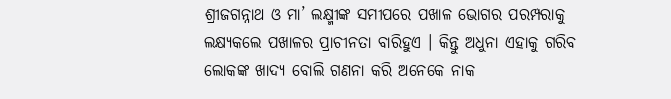ଶ୍ରୀଜଗନ୍ନାଥ ଓ ମା’ ଲକ୍ଷ୍ମୀଙ୍କ ସମୀପରେ ପଖାଳ ଭୋଗର ପରମ୍ପରାକୁ ଲକ୍ଷ୍ୟକଲେ ପଖାଳର ପ୍ରାଚୀନତା ବାରିହୁଏ । କିନ୍ତୁ ଅଧୁନା ଏହାକୁ ଗରିବ ଲୋକଙ୍କ ଖାଦ୍ୟ ବୋଲି ଗଣନା କରି ଅନେକେ ନାକ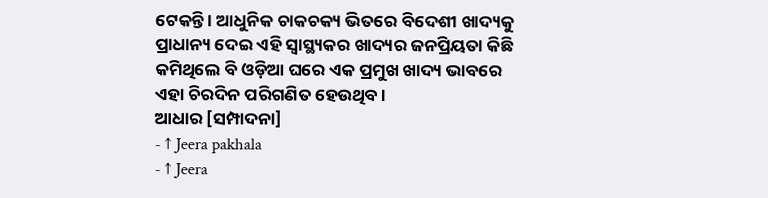ଟେକନ୍ତି । ଆଧୁନିକ ଚାକଚକ୍ୟ ଭିତରେ ବିଦେଶୀ ଖାଦ୍ୟକୁ ପ୍ରାଧାନ୍ୟ ଦେଇ ଏହି ସ୍ୱାସ୍ଥ୍ୟକର ଖାଦ୍ୟର ଜନପ୍ରିୟତା କିଛି କମିଥିଲେ ବି ଓଡ଼ିଆ ଘରେ ଏକ ପ୍ରମୁଖ ଖାଦ୍ୟ ଭାବରେ ଏହା ଚିରଦିନ ପରିଗଣିତ ହେଉଥିବ ।
ଆଧାର [ସମ୍ପାଦନା]
- ↑ Jeera pakhala
- ↑ Jeera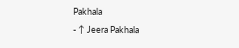Pakhala
- ↑ Jeera Pakhala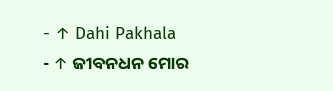- ↑ Dahi Pakhala
- ↑ ଜୀବନଧନ ମୋର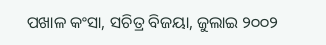ପଖାଳ କଂସା, ସଚିତ୍ର ବିଜୟା, ଜୁଲାଇ ୨୦୦୨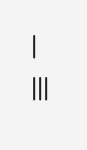|
|||